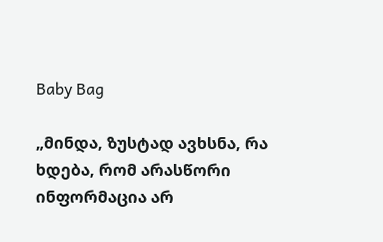Baby Bag

„მინდა, ზუსტად ავხსნა, რა ხდება, რომ არასწორი ინფორმაცია არ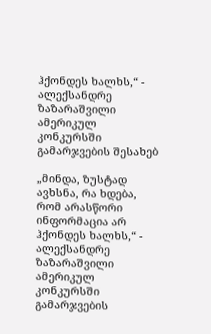ჰქონდეს ხალხს,“ - ალექსანდრე ზაზარაშვილი ამერიკულ კონკურსში გამარჯვების შესახებ

„მინდა, ზუსტად ავხსნა, რა ხდება, რომ არასწორი ინფორმაცია არ ჰქონდეს ხალხს,“ - ალექსანდრე ზაზარაშვილი ამერიკულ კონკურსში გამარჯვების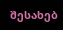შესახებ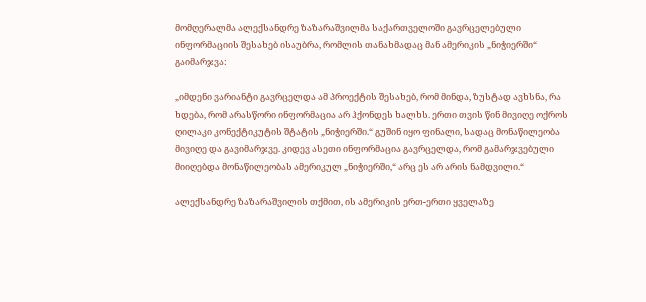მომღერალმა ალექსანდრე ზაზარაშვილმა საქართველოში გავრცელებული ინფორმაციის შესახებ ისაუბრა, რომლის თანახმადაც მან ამერიკის „ნიჭიერში“ გაიმარჯვა:

„იმდენი ვარიანტი გავრცელდა ამ პროექტის შესახებ, რომ მინდა, ზუსტად ავხსნა, რა ხდება, რომ არასწორი ინფორმაცია არ ჰქონდეს ხალხს. ერთი თვის წინ მივიღე ოქროს ღილაკი კონექტიკუტის შტატის „ნიჭიერში.“ გუშინ იყო ფინალი, სადაც მონაწილეობა მივიღე და გავიმარჯვე. კიდევ ასეთი ინფორმაცია გავრცელდა, რომ გამარჯვებული მიიღებდა მონაწილეობას ამერიკულ „ნიჭიერში,“ არც ეს არ არის ნამდვილი.“

ალექსანდრე ზაზარაშვილის თქმით, ის ამერიკის ერთ-ერთი ყველაზე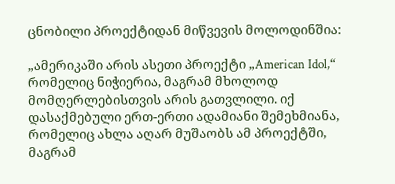ცნობილი პროექტიდან მიწვევის მოლოდინშია:

„ამერიკაში არის ასეთი პროექტი „American Idol,“ რომელიც ნიჭიერია, მაგრამ მხოლოდ მომღერლებისთვის არის გათვლილი. იქ დასაქმებული ერთ-ერთი ადამიანი შემეხმიანა, რომელიც ახლა აღარ მუშაობს ამ პროექტში, მაგრამ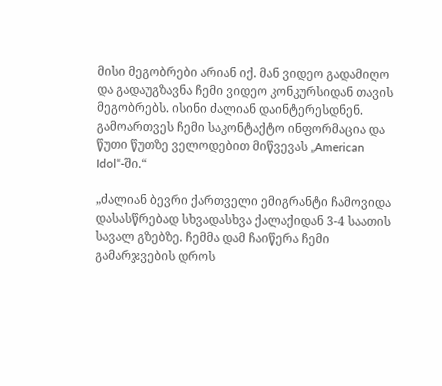მისი მეგობრები არიან იქ. მან ვიდეო გადამიღო და გადაუგზავნა ჩემი ვიდეო კონკურსიდან თავის მეგობრებს. ისინი ძალიან დაინტერესდნენ. გამოართვეს ჩემი საკონტაქტო ინფორმაცია და წუთი წუთზე ველოდებით მიწვევას „American Idol“-ში.“

„ძალიან ბევრი ქართველი ემიგრანტი ჩამოვიდა დასასწრებად სხვადასხვა ქალაქიდან 3-4 საათის სავალ გზებზე. ჩემმა დამ ჩაიწერა ჩემი გამარჯვების დროს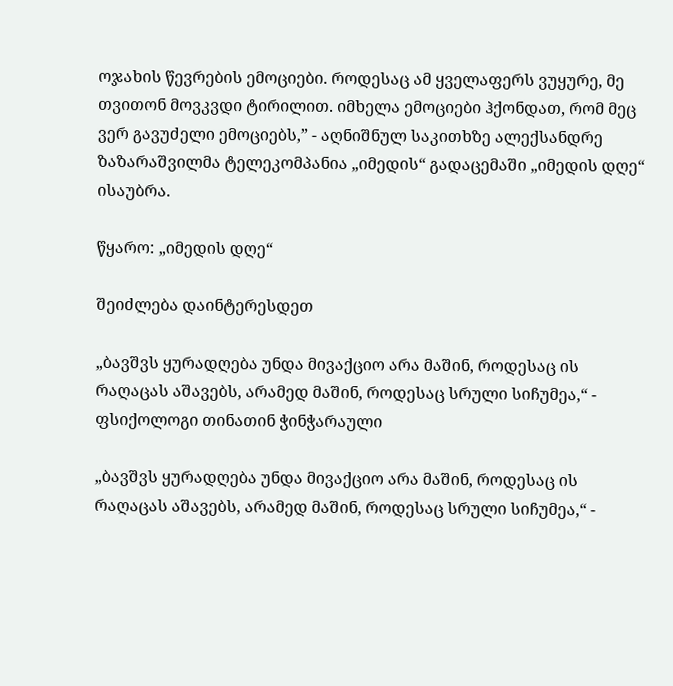ოჯახის წევრების ემოციები. როდესაც ამ ყველაფერს ვუყურე, მე თვითონ მოვკვდი ტირილით. იმხელა ემოციები ჰქონდათ, რომ მეც ვერ გავუძელი ემოციებს,” - აღნიშნულ საკითხზე ალექსანდრე ზაზარაშვილმა ტელეკომპანია „იმედის“ გადაცემაში „იმედის დღე“ ისაუბრა.

წყარო: „იმედის დღე“

შეიძლება დაინტერესდეთ

„ბავშვს ყურადღება უნდა მივაქციო არა მაშინ, როდესაც ის რაღაცას აშავებს, არამედ მაშინ, როდესაც სრული სიჩუმეა,“ - ფსიქოლოგი თინათინ ჭინჭარაული

„ბავშვს ყურადღება უნდა მივაქციო არა მაშინ, როდესაც ის რაღაცას აშავებს, არამედ მაშინ, როდესაც სრული სიჩუმეა,“ -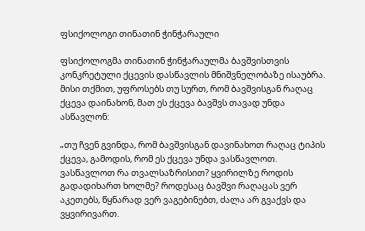ფსიქოლოგი თინათინ ჭინჭარაული

ფსიქოლოგმა თინათინ ჭინჭარაულმა ბავშვისთვის კონკრეტული ქცევის დასწავლის მნიშვნელობაზე ისაუბრა. მისი თქმით, უფროსებს თუ სურთ, რომ ბავშვისგან რაღაც ქცევა დაინახონ, მათ ეს ქცევა ბავშვს თავად უნდა ასწავლონ:

„თუ ჩვენ გვინდა, რომ ბავშვისგან დავინახოთ რაღაც ტიპის ქცევა, გამოდის, რომ ეს ქცევა უნდა ვასწავლოთ. ვასწავლოთ რა თვალსაზრისით? ყვირილზე როდის გადადიხართ ხოლმე? როდესაც ბავშვი რაღაცას ვერ აკეთებს, წყნარად ვერ ვაგებინებთ, ძალა არ გვაქვს და ვყვირივართ.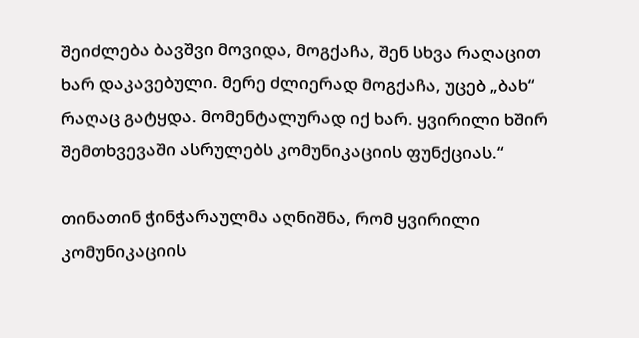შეიძლება ბავშვი მოვიდა, მოგქაჩა, შენ სხვა რაღაცით ხარ დაკავებული. მერე ძლიერად მოგქაჩა, უცებ „ბახ“ რაღაც გატყდა. მომენტალურად იქ ხარ. ყვირილი ხშირ შემთხვევაში ასრულებს კომუნიკაციის ფუნქციას.“

თინათინ ჭინჭარაულმა აღნიშნა, რომ ყვირილი კომუნიკაციის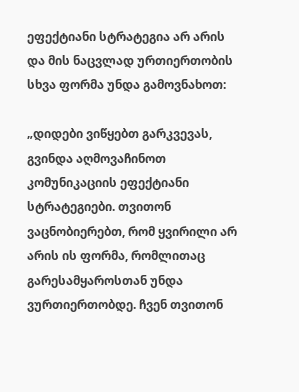ეფექტიანი სტრატეგია არ არის და მის ნაცვლად ურთიერთობის სხვა ფორმა უნდა გამოვნახოთ:

„დიდები ვიწყებთ გარკვევას, გვინდა აღმოვაჩინოთ კომუნიკაციის ეფექტიანი სტრატეგიები. თვითონ ვაცნობიერებთ, რომ ყვირილი არ არის ის ფორმა, რომლითაც გარესამყაროსთან უნდა ვურთიერთობდე. ჩვენ თვითონ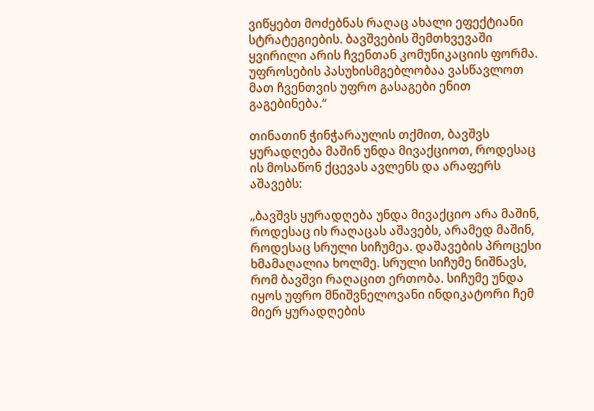ვიწყებთ მოძებნას რაღაც ახალი ეფექტიანი სტრატეგიების. ბავშვების შემთხვევაში ყვირილი არის ჩვენთან კომუნიკაციის ფორმა. უფროსების პასუხისმგებლობაა ვასწავლოთ მათ ჩვენთვის უფრო გასაგები ენით გაგებინება.“

თინათინ ჭინჭარაულის თქმით, ბავშვს ყურადღება მაშინ უნდა მივაქციოთ, როდესაც ის მოსაწონ ქცევას ავლენს და არაფერს აშავებს:

„ბავშვს ყურადღება უნდა მივაქციო არა მაშინ, როდესაც ის რაღაცას აშავებს, არამედ მაშინ, როდესაც სრული სიჩუმეა. დაშავების პროცესი ხმამაღალია ხოლმე. სრული სიჩუმე ნიშნავს, რომ ბავშვი რაღაცით ერთობა. სიჩუმე უნდა იყოს უფრო მნიშვნელოვანი ინდიკატორი ჩემ მიერ ყურადღების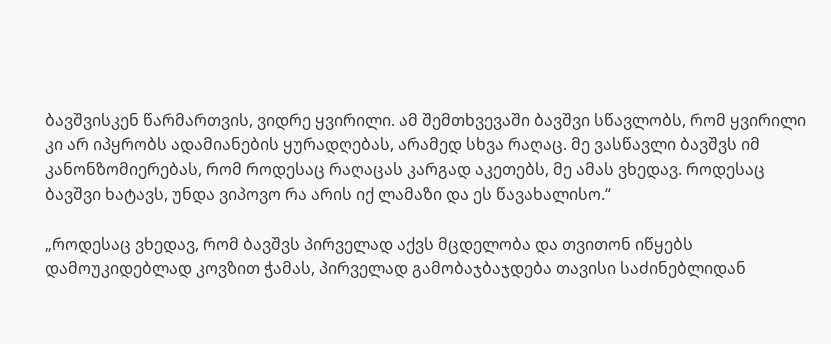ბავშვისკენ წარმართვის, ვიდრე ყვირილი. ამ შემთხვევაში ბავშვი სწავლობს, რომ ყვირილი კი არ იპყრობს ადამიანების ყურადღებას, არამედ სხვა რაღაც. მე ვასწავლი ბავშვს იმ კანონზომიერებას, რომ როდესაც რაღაცას კარგად აკეთებს, მე ამას ვხედავ. როდესაც ბავშვი ხატავს, უნდა ვიპოვო რა არის იქ ლამაზი და ეს წავახალისო.“

„როდესაც ვხედავ, რომ ბავშვს პირველად აქვს მცდელობა და თვითონ იწყებს დამოუკიდებლად კოვზით ჭამას, პირველად გამობაჯბაჯდება თავისი საძინებლიდან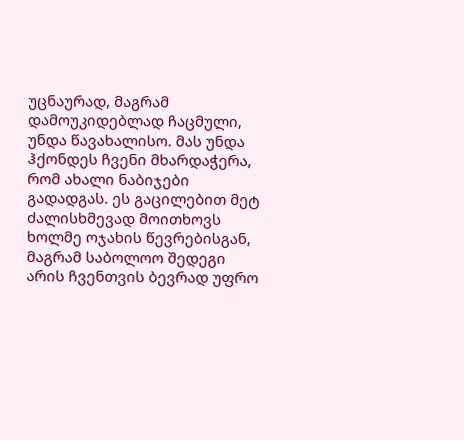უცნაურად, მაგრამ დამოუკიდებლად ჩაცმული, უნდა წავახალისო. მას უნდა ჰქონდეს ჩვენი მხარდაჭერა, რომ ახალი ნაბიჯები გადადგას. ეს გაცილებით მეტ ძალისხმევად მოითხოვს ხოლმე ოჯახის წევრებისგან, მაგრამ საბოლოო შედეგი არის ჩვენთვის ბევრად უფრო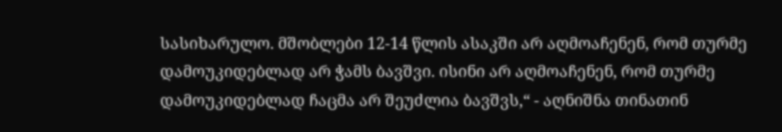სასიხარულო. მშობლები 12-14 წლის ასაკში არ აღმოაჩენენ, რომ თურმე დამოუკიდებლად არ ჭამს ბავშვი. ისინი არ აღმოაჩენენ, რომ თურმე დამოუკიდებლად ჩაცმა არ შეუძლია ბავშვს,“ - აღნიშნა თინათინ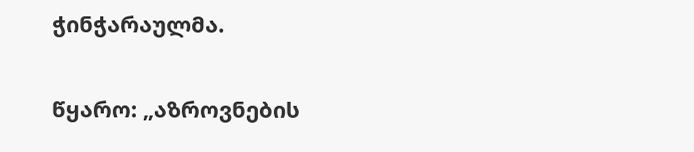ჭინჭარაულმა.

წყარო: „აზროვნების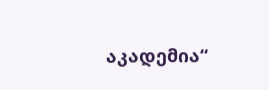აკადემია“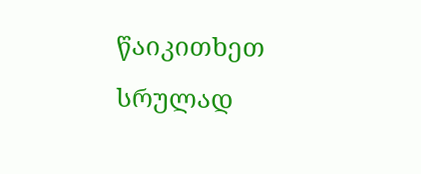წაიკითხეთ სრულად